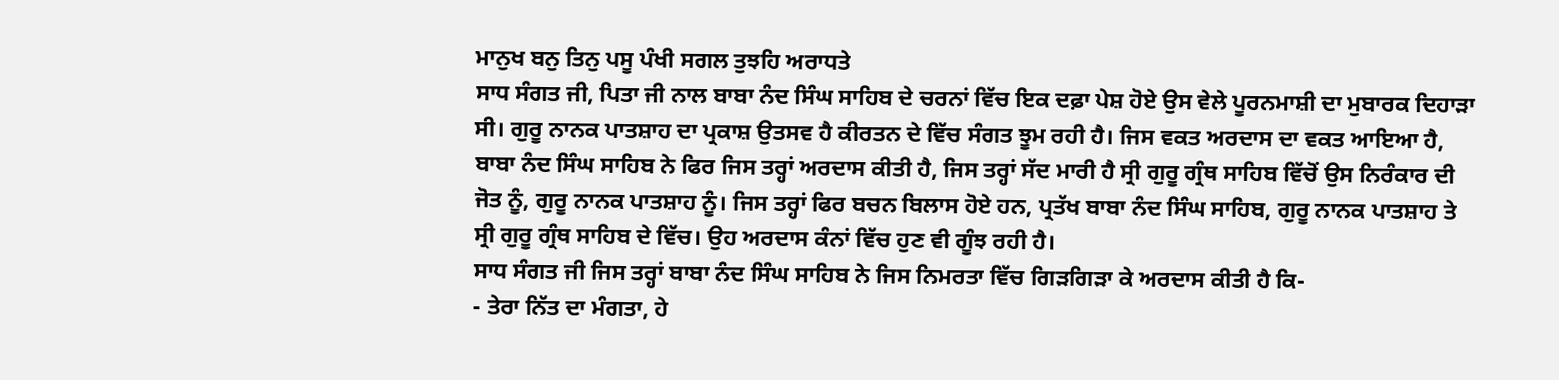ਮਾਨੁਖ ਬਨੁ ਤਿਨੁ ਪਸੂ ਪੰਖੀ ਸਗਲ ਤੁਝਹਿ ਅਰਾਧਤੇ
ਸਾਧ ਸੰਗਤ ਜੀ, ਪਿਤਾ ਜੀ ਨਾਲ ਬਾਬਾ ਨੰਦ ਸਿੰਘ ਸਾਹਿਬ ਦੇ ਚਰਨਾਂ ਵਿੱਚ ਇਕ ਦਫ਼ਾ ਪੇਸ਼ ਹੋਏ ਉਸ ਵੇਲੇ ਪੂਰਨਮਾਸ਼ੀ ਦਾ ਮੁਬਾਰਕ ਦਿਹਾੜਾ ਸੀ। ਗੁਰੂ ਨਾਨਕ ਪਾਤਸ਼ਾਹ ਦਾ ਪ੍ਰਕਾਸ਼ ਉਤਸਵ ਹੈ ਕੀਰਤਨ ਦੇ ਵਿੱਚ ਸੰਗਤ ਝੂਮ ਰਹੀ ਹੈ। ਜਿਸ ਵਕਤ ਅਰਦਾਸ ਦਾ ਵਕਤ ਆਇਆ ਹੈ, ਬਾਬਾ ਨੰਦ ਸਿੰਘ ਸਾਹਿਬ ਨੇ ਫਿਰ ਜਿਸ ਤਰ੍ਹਾਂ ਅਰਦਾਸ ਕੀਤੀ ਹੈ, ਜਿਸ ਤਰ੍ਹਾਂ ਸੱਦ ਮਾਰੀ ਹੈ ਸ੍ਰੀ ਗੁਰੂ ਗ੍ਰੰਥ ਸਾਹਿਬ ਵਿੱਚੋਂ ਉਸ ਨਿਰੰਕਾਰ ਦੀ ਜੋਤ ਨੂੰ, ਗੁਰੂ ਨਾਨਕ ਪਾਤਸ਼ਾਹ ਨੂੰ। ਜਿਸ ਤਰ੍ਹਾਂ ਫਿਰ ਬਚਨ ਬਿਲਾਸ ਹੋਏ ਹਨ, ਪ੍ਰਤੱਖ ਬਾਬਾ ਨੰਦ ਸਿੰਘ ਸਾਹਿਬ, ਗੁਰੂ ਨਾਨਕ ਪਾਤਸ਼ਾਹ ਤੇ ਸ੍ਰੀ ਗੁਰੂ ਗ੍ਰੰਥ ਸਾਹਿਬ ਦੇ ਵਿੱਚ। ਉਹ ਅਰਦਾਸ ਕੰਨਾਂ ਵਿੱਚ ਹੁਣ ਵੀ ਗੂੰਝ ਰਹੀ ਹੈ।
ਸਾਧ ਸੰਗਤ ਜੀ ਜਿਸ ਤਰ੍ਹਾਂ ਬਾਬਾ ਨੰਦ ਸਿੰਘ ਸਾਹਿਬ ਨੇ ਜਿਸ ਨਿਮਰਤਾ ਵਿੱਚ ਗਿੜਗਿੜਾ ਕੇ ਅਰਦਾਸ ਕੀਤੀ ਹੈ ਕਿ-
- ਤੇਰਾ ਨਿੱਤ ਦਾ ਮੰਗਤਾ, ਹੇ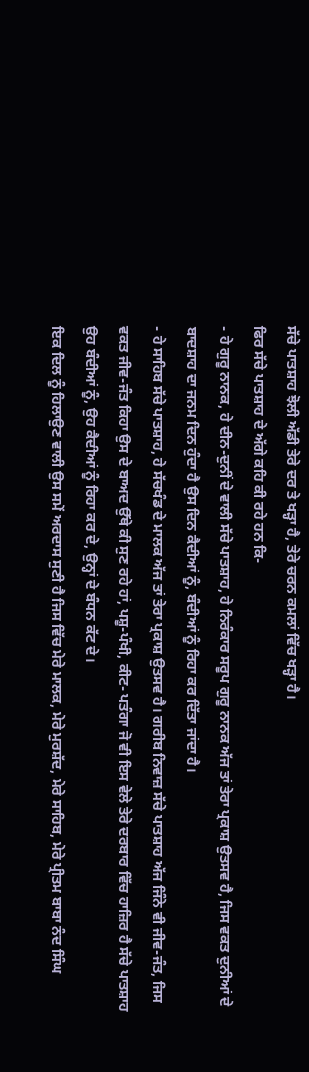ਸੱਚੇ ਪਾਤਸ਼ਾਹ ਝੋਲੀ ਅੱਡੀ ਤੇਰੇ ਦਰ ਤੇ ਖੜ੍ਹਾ ਹੈ, ਤੇਰੇ ਚਰਨ ਕਮਲਾਂ ਵਿੱਚ ਖੜ੍ਹਾ ਹੈ।
ਫਿਰ ਸੱਚੇ ਪਾਤਸ਼ਾਹ ਦੇ ਅੱਗੇ ਕਹਿ ਕੀ ਰਹੇ ਹਨ ਕਿ-
- ਹੇ ਗੁਰੂ ਨਾਨਕ, ਹੇ ਦੀਨ-ਦੁਨੀਂ ਦੇ ਵਾਲੀ ਸੱਚੇ ਪਾਤਸ਼ਾਹ, ਹੇ ਨਿਰੰਕਾਰ ਸਰੂਪ ਗੁਰੂ ਨਾਨਕ ਅੱਜ ਤਾਂ ਤੇਰਾ ਪ੍ਰਕਾਸ਼ ਉਤਸਵ ਹੈ, ਜਿਸ ਵਕਤ ਦੁਨੀਆਂ ਦੇ ਬਾਦਸ਼ਾਹ ਦਾ ਜਨਮ ਦਿਨ ਹੁੰਦਾ ਹੈ ਉਸ ਦਿਨ ਕੈਦੀਆਂ ਨੂੰ, ਬੰਦੀਆਂ ਨੂੰ ਰਿਹਾ ਕਰ ਦਿੱਤਾ ਜਾਂਦਾ ਹੈ।
- ਹੇ ਸਾਹਿਬ ਸੱਚੇ ਪਾਤਸ਼ਾਹ, ਹੇ ਸੱਚਖੰਡ ਦੇ ਮਾਲਕ ਅੱਜ ਤਾਂ ਤੇਰਾ ਪ੍ਰਕਾਸ਼ ਉਤਸਵ ਹੈ। ਗਰੀਬ ਨਿਵਾਜ਼ ਸੱਚੇ ਪਾਤਸ਼ਾਹ ਅੱਜ ਜਿੰਨੇ ਵੀ ਜੀਵ-ਜੰਤ, ਜਿਸ ਵਕਤ ਜੀਵ-ਜੰਤ ਕਿਹਾ ਉਸ ਦੇ ਬਾਅਦ ਉੱਥੇ ਕੀ ਸੁਣ ਰਹੇ ਹਾਂ, ਪਸ਼ੂ-ਪੰਖੀ, ਕੀਟ- ਪਤੰਗਾ ਜੋ ਵੀ ਇਸ ਵੇਲੇ ਤੇਰੇ ਦਰਬਾਰ ਵਿੱਚ ਹਾਜ਼ਿਰ ਹੈ ਸੱਚੇ ਪਾਤਸ਼ਾਹ ਉਹ ਬੰਦੀਆਂ ਨੂੰ, ਉਹ ਕੈਦੀਆਂ ਨੂੰ ਰਿਹਾ ਕਰ ਦੇ, ਉਨ੍ਹਾਂ ਦੇ ਬੰਧਨ ਕੱਟ ਦੇ।
ਇਕ ਦਿਲ ਨੂੰ ਹਿਲਾਉਣ ਵਾਲੀ ਉਸ ਸਮੇਂ ਅਰਦਾਸ ਸੁਣੀ ਹੈ ਜਿਸ ਵਿੱਚ ਮੇਰੇ ਮਾਲਕ, ਮੇਰੇ ਮੁਰਸ਼ੱਦ, ਮੇਰੇ ਸਾਹਿਬ, ਮੇਰੇ ਪ੍ਰੀਤਮ ਬਾਬਾ ਨੰਦ ਸਿੰਘ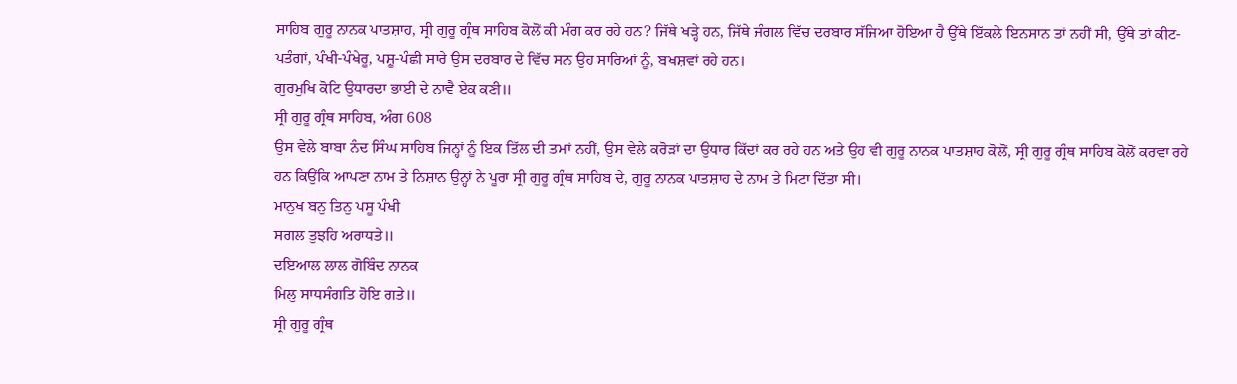ਸਾਹਿਬ ਗੁਰੂ ਨਾਨਕ ਪਾਤਸ਼ਾਹ, ਸ੍ਰੀ ਗੁਰੂ ਗ੍ਰੰਥ ਸਾਹਿਬ ਕੋਲੋਂ ਕੀ ਮੰਗ ਕਰ ਰਹੇ ਹਨ? ਜਿੱਥੇ ਖੜ੍ਹੇ ਹਨ, ਜਿੱਥੇ ਜੰਗਲ ਵਿੱਚ ਦਰਬਾਰ ਸੱਜਿਆ ਹੋਇਆ ਹੈ ਉੱਥੇ ਇੱਕਲੇ ਇਨਸਾਨ ਤਾਂ ਨਹੀਂ ਸੀ, ਉੱਥੇ ਤਾਂ ਕੀਟ-ਪਤੰਗਾਂ, ਪੰਖੀ-ਪੰਖੇਰੂ, ਪਸ਼ੂ-ਪੰਛੀ ਸਾਰੇ ਉਸ ਦਰਬਾਰ ਦੇ ਵਿੱਚ ਸਨ ਉਹ ਸਾਰਿਆਂ ਨੂੰ, ਬਖਸ਼ਵਾਂ ਰਹੇ ਹਨ।
ਗੁਰਮੁਖਿ ਕੋਟਿ ਉਧਾਰਦਾ ਭਾਈ ਦੇ ਨਾਵੈ ਏਕ ਕਣੀ॥
ਸ੍ਰੀ ਗੁਰੂ ਗ੍ਰੰਥ ਸਾਹਿਬ, ਅੰਗ 608
ਉਸ ਵੇਲੇ ਬਾਬਾ ਨੰਦ ਸਿੰਘ ਸਾਹਿਬ ਜਿਨ੍ਹਾਂ ਨੂੰ ਇਕ ਤਿੱਲ ਦੀ ਤਮਾਂ ਨਹੀਂ, ਉਸ ਵੇਲੇ ਕਰੋੜਾਂ ਦਾ ਉਧਾਰ ਕਿੱਦਾਂ ਕਰ ਰਹੇ ਹਨ ਅਤੇ ਉਹ ਵੀ ਗੁਰੂ ਨਾਨਕ ਪਾਤਸ਼ਾਹ ਕੋਲੋਂ, ਸ੍ਰੀ ਗੁਰੂ ਗ੍ਰੰਥ ਸਾਹਿਬ ਕੋਲੋਂ ਕਰਵਾ ਰਹੇ ਹਨ ਕਿਉਂਕਿ ਆਪਣਾ ਨਾਮ ਤੇ ਨਿਸ਼ਾਨ ਉਨ੍ਹਾਂ ਨੇ ਪੂਰਾ ਸ੍ਰੀ ਗੁਰੂ ਗ੍ਰੰਥ ਸਾਹਿਬ ਦੇ, ਗੁਰੂ ਨਾਨਕ ਪਾਤਸ਼ਾਹ ਦੇ ਨਾਮ ਤੇ ਮਿਟਾ ਦਿੱਤਾ ਸੀ।
ਮਾਨੁਖ ਬਨੁ ਤਿਨੁ ਪਸੂ ਪੰਖੀ
ਸਗਲ ਤੁਝਹਿ ਅਰਾਧਤੇ॥
ਦਇਆਲ ਲਾਲ ਗੋਬਿੰਦ ਨਾਨਕ
ਮਿਲੁ ਸਾਧਸੰਗਤਿ ਹੋਇ ਗਤੇ॥
ਸ੍ਰੀ ਗੁਰੂ ਗ੍ਰੰਥ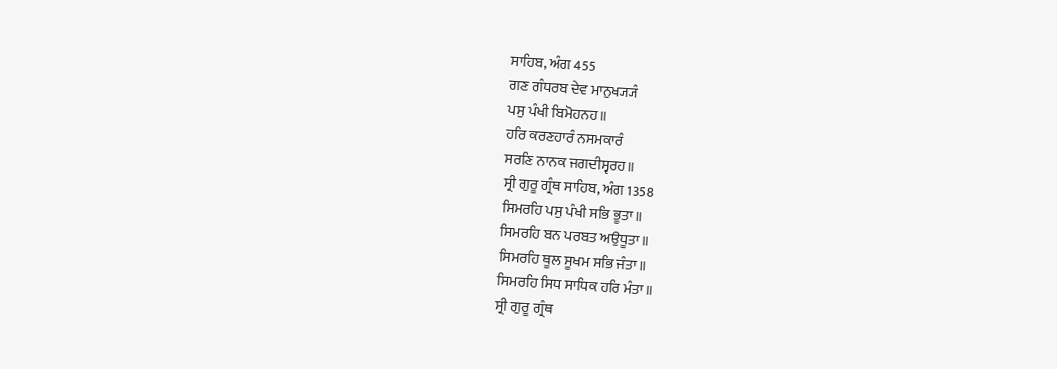ਸਾਹਿਬ, ਅੰਗ 455
ਗਣ ਗੰਧਰਬ ਦੇਵ ਮਾਨੁਖ੍ਯ੍ਯੰ
ਪਸੁ ਪੰਖੀ ਬਿਮੋਹਨਹ॥
ਹਰਿ ਕਰਣਹਾਰੰ ਨਸਮਕਾਰੰ
ਸਰਣਿ ਨਾਨਕ ਜਗਦੀਸ੍ਵਰਹ॥
ਸ੍ਰੀ ਗੁਰੂ ਗ੍ਰੰਥ ਸਾਹਿਬ, ਅੰਗ 1358
ਸਿਮਰਹਿ ਪਸੁ ਪੰਖੀ ਸਭਿ ਭੂਤਾ॥
ਸਿਮਰਹਿ ਬਨ ਪਰਬਤ ਅਉਧੂਤਾ॥
ਸਿਮਰਹਿ ਥੂਲ ਸੂਖਮ ਸਭਿ ਜੰਤਾ॥
ਸਿਮਰਹਿ ਸਿਧ ਸਾਧਿਕ ਹਰਿ ਮੰਤਾ॥
ਸ੍ਰੀ ਗੁਰੂ ਗ੍ਰੰਥ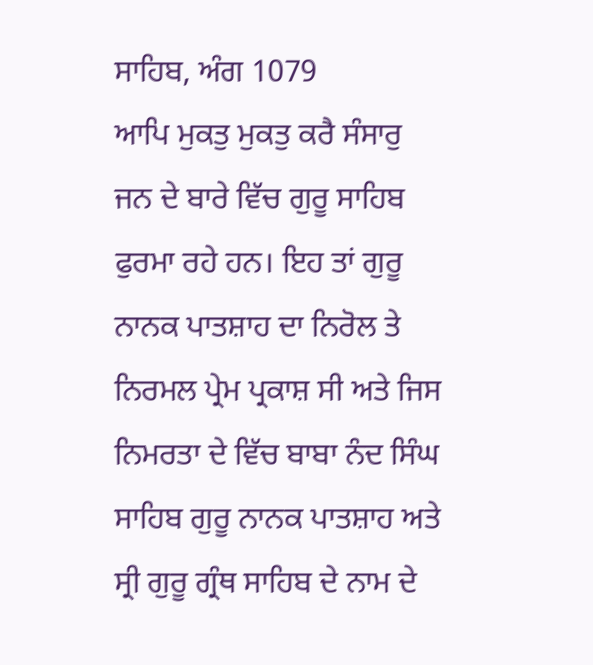ਸਾਹਿਬ, ਅੰਗ 1079
ਆਪਿ ਮੁਕਤੁ ਮੁਕਤੁ ਕਰੈ ਸੰਸਾਰੁ
ਜਨ ਦੇ ਬਾਰੇ ਵਿੱਚ ਗੁਰੂ ਸਾਹਿਬ ਫੁਰਮਾ ਰਹੇ ਹਨ। ਇਹ ਤਾਂ ਗੁਰੂ ਨਾਨਕ ਪਾਤਸ਼ਾਹ ਦਾ ਨਿਰੋਲ ਤੇ ਨਿਰਮਲ ਪ੍ਰੇਮ ਪ੍ਰਕਾਸ਼ ਸੀ ਅਤੇ ਜਿਸ ਨਿਮਰਤਾ ਦੇ ਵਿੱਚ ਬਾਬਾ ਨੰਦ ਸਿੰਘ ਸਾਹਿਬ ਗੁਰੂ ਨਾਨਕ ਪਾਤਸ਼ਾਹ ਅਤੇ ਸ੍ਰੀ ਗੁਰੂ ਗ੍ਰੰਥ ਸਾਹਿਬ ਦੇ ਨਾਮ ਦੇ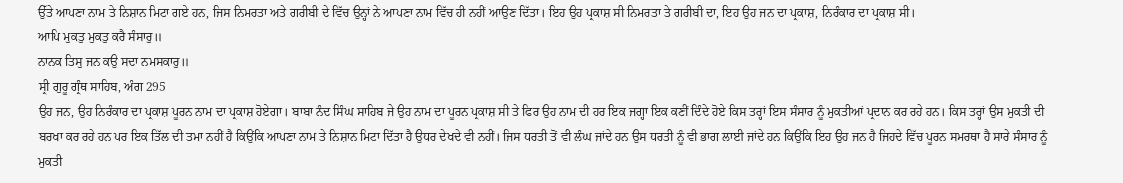ਉੱਤੇ ਆਪਣਾ ਨਾਮ ਤੇ ਨਿਸ਼ਾਨ ਮਿਟਾ ਗਏ ਹਨ, ਜਿਸ ਨਿਮਰਤਾ ਅਤੇ ਗਰੀਬੀ ਦੇ ਵਿੱਚ ਉਨ੍ਹਾਂ ਨੇ ਆਪਣਾ ਨਾਮ ਵਿੱਚ ਹੀ ਨਹੀਂ ਆਉਣ ਦਿੱਤਾ। ਇਹ ਉਹ ਪ੍ਰਕਾਸ਼ ਸੀ ਨਿਮਰਤਾ ਤੇ ਗਰੀਬੀ ਦਾ, ਇਹ ਉਹ ਜਨ ਦਾ ਪ੍ਰਕਾਸ਼, ਨਿਰੰਕਾਰ ਦਾ ਪ੍ਰਕਾਸ਼ ਸੀ।
ਆਪਿ ਮੁਕਤੁ ਮੁਕਤੁ ਕਰੈ ਸੰਸਾਰੁ॥
ਨਾਨਕ ਤਿਸੁ ਜਨ ਕਉ ਸਦਾ ਨਮਸਕਾਰੁ॥
ਸ੍ਰੀ ਗੁਰੂ ਗ੍ਰੰਥ ਸਾਹਿਬ, ਅੰਗ 295
ਉਹ ਜਨ, ਉਹ ਨਿਰੰਕਾਰ ਦਾ ਪ੍ਰਕਾਸ਼ ਪੂਰਨ ਨਾਮ ਦਾ ਪ੍ਰਕਾਸ਼ ਹੋਏਗਾ। ਬਾਬਾ ਨੰਦ ਸਿੰਘ ਸਾਹਿਬ ਜੇ ਉਹ ਨਾਮ ਦਾ ਪੂਰਨ ਪ੍ਰਕਾਸ਼ ਸੀ ਤੇ ਫਿਰ ਉਹ ਨਾਮ ਦੀ ਹਰ ਇਕ ਜਗ੍ਹਾ ਇਕ ਕਣੀਂ ਦਿੰਦੇ ਹੋਏ ਕਿਸ ਤਰ੍ਹਾਂ ਇਸ ਸੰਸਾਰ ਨੂੰ ਮੁਕਤੀਆਂ ਪ੍ਰਦਾਨ ਕਰ ਰਹੇ ਹਨ। ਕਿਸ ਤਰ੍ਹਾਂ ਉਸ ਮੁਕਤੀ ਦੀ ਬਰਖਾ ਕਰ ਰਹੇ ਹਨ ਪਰ ਇਕ ਤਿੱਲ ਦੀ ਤਮਾ ਨਹੀਂ ਹੈ ਕਿਉਂਕਿ ਆਪਣਾ ਨਾਮ ਤੇ ਨਿਸ਼ਾਨ ਮਿਟਾ ਦਿੱਤਾ ਹੈ ਉਧਰ ਦੇਖਦੇ ਵੀ ਨਹੀਂ। ਜਿਸ ਧਰਤੀ ਤੋਂ ਵੀ ਲੰਘ ਜਾਂਦੇ ਹਨ ਉਸ ਧਰਤੀ ਨੂੰ ਵੀ ਭਾਗ ਲਾਈ ਜਾਂਦੇ ਹਨ ਕਿਉਂਕਿ ਇਹ ਉਹ ਜਨ ਹੈ ਜਿਹਦੇ ਵਿੱਚ ਪੂਰਨ ਸਮਰਥਾ ਹੈ ਸਾਰੇ ਸੰਸਾਰ ਨੂੰ ਮੁਕਤੀ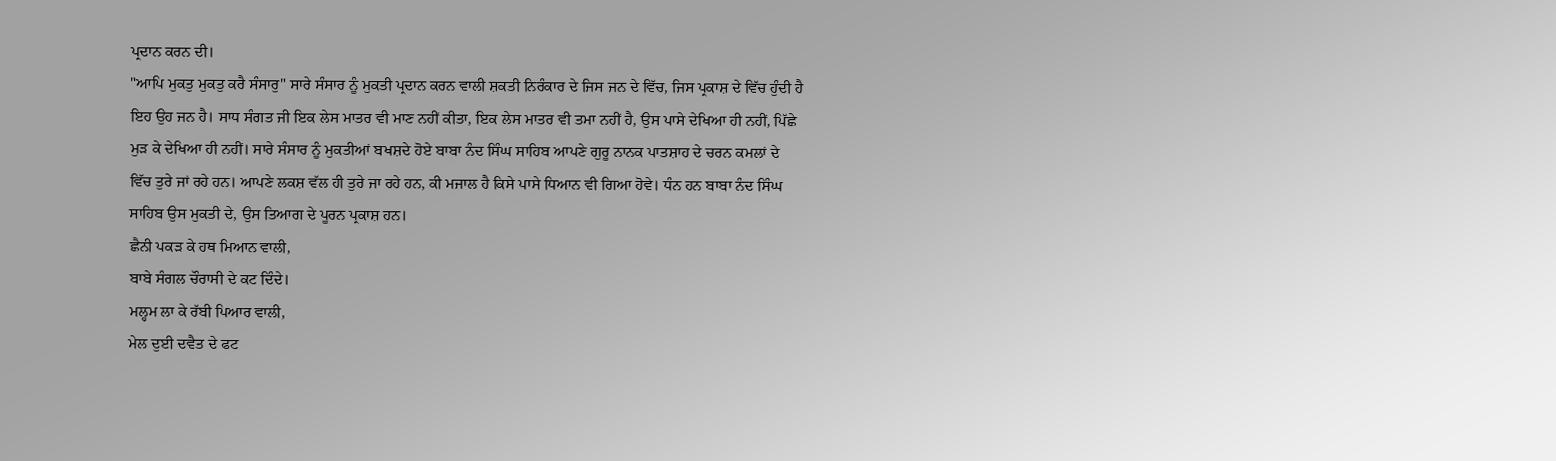ਪ੍ਰਦਾਨ ਕਰਨ ਦੀ।
"ਆਪਿ ਮੁਕਤੁ ਮੁਕਤੁ ਕਰੈ ਸੰਸਾਰੁ" ਸਾਰੇ ਸੰਸਾਰ ਨੂੰ ਮੁਕਤੀ ਪ੍ਰਦਾਨ ਕਰਨ ਵਾਲੀ ਸ਼ਕਤੀ ਨਿਰੰਕਾਰ ਦੇ ਜਿਸ ਜਨ ਦੇ ਵਿੱਚ, ਜਿਸ ਪ੍ਰਕਾਸ਼ ਦੇ ਵਿੱਚ ਹੁੰਦੀ ਹੈ ਇਹ ਉਹ ਜਨ ਹੈ। ਸਾਧ ਸੰਗਤ ਜੀ ਇਕ ਲੇਸ ਮਾਤਰ ਵੀ ਮਾਣ ਨਹੀਂ ਕੀਤਾ, ਇਕ ਲੇਸ ਮਾਤਰ ਵੀ ਤਮਾ ਨਹੀਂ ਹੈ, ਉਸ ਪਾਸੇ ਦੇਖਿਆ ਹੀ ਨਹੀਂ, ਪਿੱਛੇ ਮੁੜ ਕੇ ਦੇਖਿਆ ਹੀ ਨਹੀਂ। ਸਾਰੇ ਸੰਸਾਰ ਨੂੰ ਮੁਕਤੀਆਂ ਬਖਸ਼ਦੇ ਹੋਏ ਬਾਬਾ ਨੰਦ ਸਿੰਘ ਸਾਹਿਬ ਆਪਣੇ ਗੁਰੂ ਨਾਨਕ ਪਾਤਸ਼ਾਹ ਦੇ ਚਰਨ ਕਮਲਾਂ ਦੇ ਵਿੱਚ ਤੁਰੇ ਜਾਂ ਰਹੇ ਹਨ। ਆਪਣੇ ਲਕਸ਼ ਵੱਲ ਹੀ ਤੁਰੇ ਜਾ ਰਹੇ ਹਨ, ਕੀ ਮਜਾਲ ਹੈ ਕਿਸੇ ਪਾਸੇ ਧਿਆਨ ਵੀ ਗਿਆ ਹੋਵੇ। ਧੰਨ ਹਨ ਬਾਬਾ ਨੰਦ ਸਿੰਘ ਸਾਹਿਬ ਉਸ ਮੁਕਤੀ ਦੇ, ਉਸ ਤਿਆਗ ਦੇ ਪੂਰਨ ਪ੍ਰਕਾਸ਼ ਹਨ।
ਛੈਨੀ ਪਕੜ ਕੇ ਹਥ ਮਿਆਨ ਵਾਲੀ,
ਬਾਬੇ ਸੰਗਲ ਚੌਰਾਸੀ ਦੇ ਕਟ ਦਿੰਦੇ।
ਮਲ੍ਹਮ ਲਾ ਕੇ ਰੱਬੀ ਪਿਆਰ ਵਾਲੀ,
ਮੇਲ ਦੁਈ ਦਵੈਤ ਦੇ ਫਟ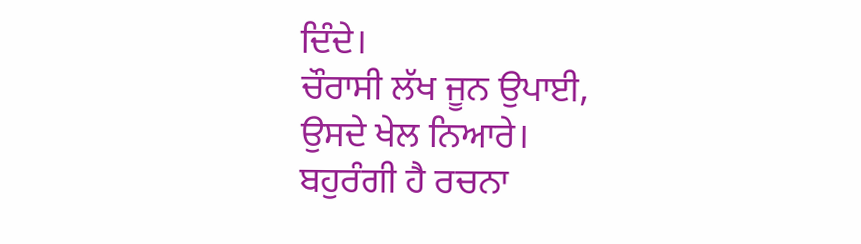ਦਿੰਦੇ।
ਚੌਰਾਸੀ ਲੱਖ ਜੂਨ ਉਪਾਈ,
ਉਸਦੇ ਖੇਲ ਨਿਆਰੇ।
ਬਹੁਰੰਗੀ ਹੈ ਰਚਨਾ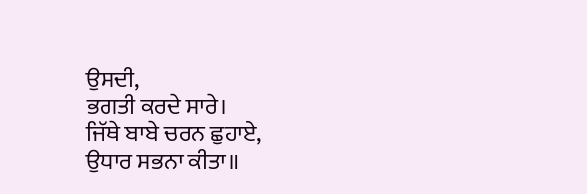ਉਸਦੀ,
ਭਗਤੀ ਕਰਦੇ ਸਾਰੇ।
ਜਿੱਥੇ ਬਾਬੇ ਚਰਨ ਛੁਹਾਏ,
ਉਧਾਰ ਸਭਨਾ ਕੀਤਾ॥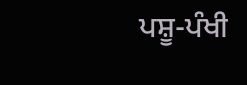ਪਸ਼ੂ-ਪੰਖੀ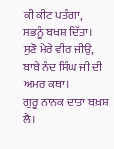ਕੀ ਕੀਟ ਪਤੰਗਾ,
ਸਭਨੂੰ ਬਖਸ਼ ਦਿੱਤਾ।
ਸੁਣੋ ਮੇਰੇ ਵੀਰ ਜੀਉ,
ਬਾਬੇ ਨੰਦ ਸਿੰਘ ਜੀ ਦੀ ਅਮਰ ਕਥਾ।
ਗੁਰੂ ਨਾਨਕ ਦਾਤਾ ਬਖ਼ਸ਼ ਲੈ।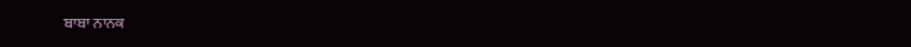ਬਾਬਾ ਨਾਨਕ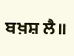ਬਖ਼ਸ਼ ਲੈ॥